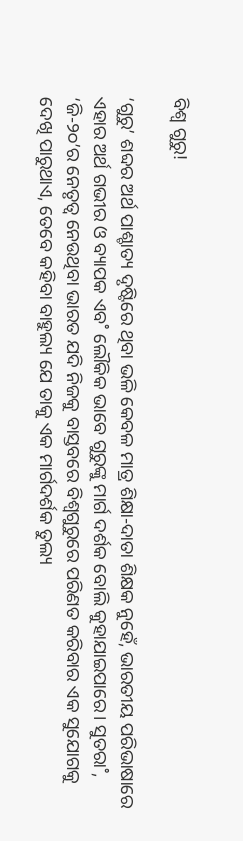ବିଶ୍ବ ଗୁରୁ!

‘ଗୁରୁ’ ଶବ୍ଦର ଅର୍ଥ ପାଶ୍ଚାତ୍ୟ ଦୃଷ୍ଟିରେ ଥିବା ଭଳି କେବଳ ମାତ୍ର ଶିକ୍ଷା-ଦାତା ଶିକ୍ଷକ ନୁହେଁ, ଭାରତୀୟ ପରିଭାଷାରେ ଏହାର ଅର୍ଥ ଗଭୀର ଓ ବ୍ୟାପକ ଏବ˚ ଲୌକିକ ଭାବେ ଗୁରୁଙ୍କୁ ମାର୍ଗ ଦର୍ଶକ ବୋଲି କୁହାଯାଇପାରେ। ସୁତରା˚, ‘ଜି-୨୦’ର ନେତୃତ୍ବ ନେଉଥିବା ଭାରତ ଯଦି ନିଜକୁ ବାସ୍ତବରେ ବିଶ୍ବଗୁରୁରେ ପରିଣତ କରିବାର ଏକ ସୁଯୋଗକୁ ଦେଖି ପାରୁଥାଏ, ତେବେ କହିବା ବାହୁଲ୍ୟ ଯେ ତାକୁ ଏକ ମାର୍ଗଦର୍ଶକ ତୁଲ୍ୟ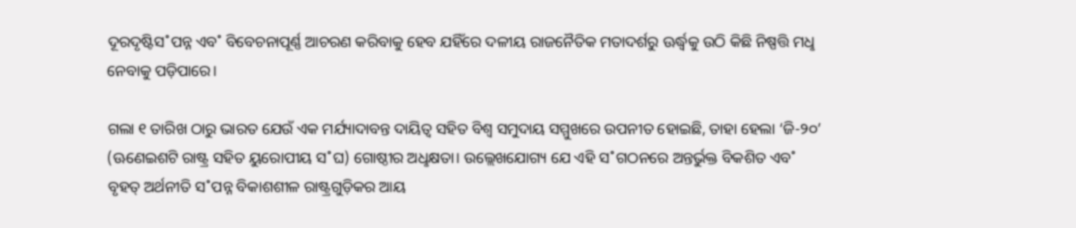ଦୂରଦୃଷ୍ଟିସ˚ପନ୍ନ ଏବ˚ ବିବେଚନାପୂର୍ଣ୍ଣ ଆଚରଣ କରିବାକୁ ହେବ ଯହିଁରେ ଦଳୀୟ ରାଜନୈତିକ ମତାଦର୍ଶରୁ ଊର୍ଦ୍ଧ୍ବକୁ ଉଠି କିଛି ନିଷ୍ପତ୍ତି ମଧୢ ନେବାକୁ ପଡ଼ିପାରେ।

ଗଲା ୧ ତାରିଖ ଠାରୁ ଭାରତ ଯେଉଁ ଏକ ମର୍ଯ୍ୟାଦାବନ୍ତ ଦାୟିତ୍ବ ସହିତ ବିଶ୍ବ ସମୁଦାୟ ସମ୍ମୁଖରେ ଉପନୀତ ହୋଇଛି, ତାହା ହେଲା ‘ଜି-୨୦’ (ଊଣେଇଶଟି ରାଷ୍ଟ୍ର ସହିତ ୟୁରୋପୀୟ ସ˚ଘ) ଗୋଷ୍ଠୀର ଅଧୢକ୍ଷତା। ଉଲ୍ଲେଖଯୋଗ୍ୟ ଯେ ଏହି ସ˚ଗଠନରେ ଅନ୍ତର୍ଭୁକ୍ତ ବିକଶିତ ଏବ˚ ବୃହତ୍‌ ଅର୍ଥନୀତି ସ˚ପନ୍ନ ବିକାଶଶୀଳ ରାଷ୍ଟ୍ରଗୁଡ଼ିକର ଆୟ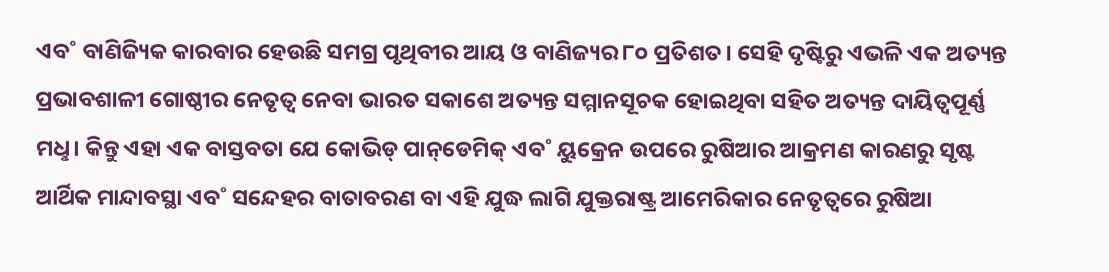ଏବ˚ ବାଣିଜ୍ୟିକ କାରବାର ହେଉଛି ସମଗ୍ର ପୃଥିବୀର ଆୟ ଓ ବାଣିଜ୍ୟର ୮୦ ପ୍ରତିଶତ। ସେହି ଦୃଷ୍ଟିରୁ ଏଭଳି ଏକ ଅତ୍ୟନ୍ତ ପ୍ରଭାବଶାଳୀ ଗୋଷ୍ଠୀର ନେତୃତ୍ବ ନେବା ଭାରତ ସକାଶେ ଅତ୍ୟନ୍ତ ସମ୍ମାନସୂଚକ ହୋଇଥିବା ସହିତ ଅତ୍ୟନ୍ତ ଦାୟିତ୍ବପୂର୍ଣ୍ଣ ମଧୢ। କିନ୍ତୁ ଏହା ଏକ ବାସ୍ତବତା ଯେ କୋଭିଡ୍‌ ପାନ୍‌ଡେମିକ୍‌ ଏବ˚ ୟୁକ୍ରେନ ଉପରେ ରୁଷିଆର ଆକ୍ରମଣ କାରଣରୁ ସୃଷ୍ଟ ଆର୍ଥିକ ମାନ୍ଦାବସ୍ଥା ଏବ˚ ସନ୍ଦେହର ବାତାବରଣ ବା ଏହି ଯୁଦ୍ଧ ଲାଗି ଯୁକ୍ତରାଷ୍ଟ୍ର ଆମେରିକାର ନେତୃତ୍ବରେ ରୁଷିଆ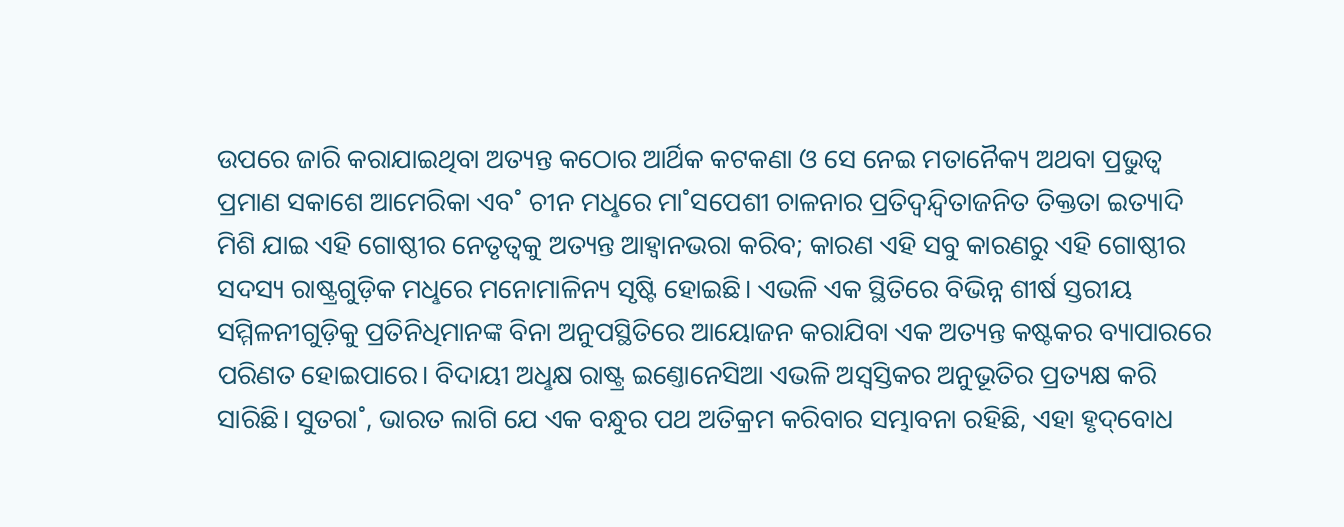ଉପରେ ଜାରି କରାଯାଇଥିବା ଅତ୍ୟନ୍ତ କଠୋର ଆର୍ଥିକ କଟକଣା ଓ ସେ ନେଇ ମତାନୈକ୍ୟ ଅଥବା ପ୍ରଭୁତ୍ବ ପ୍ରମାଣ ସକାଶେ ଆମେରିକା ଏବ˚ ଚୀନ ମଧୢରେ ମା˚ସପେଶୀ ଚାଳନାର ପ୍ରତିଦ୍ବନ୍ଦ୍ବିତାଜନିତ ତିକ୍ତତା ଇତ୍ୟାଦି ମିଶି ଯାଇ ଏହି ଗୋଷ୍ଠୀର ନେତୃତ୍ବକୁ ଅତ୍ୟନ୍ତ ଆହ୍ବାନଭରା କରିବ; କାରଣ ଏହି ସବୁ କାରଣରୁ ଏହି ଗୋଷ୍ଠୀର ସଦସ୍ୟ ରାଷ୍ଟ୍ରଗୁଡ଼ିକ ମଧୢରେ ମନୋମାଳିନ୍ୟ ସୃଷ୍ଟି ହୋଇଛି। ଏଭଳି ଏକ ସ୍ଥିତିରେ ବିଭିନ୍ନ ଶୀର୍ଷ ସ୍ତରୀୟ ସମ୍ମିଳନୀଗୁଡ଼ିକୁ ପ୍ରତିନିଧିମାନଙ୍କ ବିନା ଅନୁପସ୍ଥିତିରେ ଆୟୋଜନ କରାଯିବା ଏକ ଅତ୍ୟନ୍ତ କଷ୍ଟକର ବ୍ୟାପାରରେ ପରିଣତ ହୋଇପାରେ। ବିଦାୟୀ ଅଧୢକ୍ଷ ରାଷ୍ଟ୍ର ଇଣ୍ତୋନେସିଆ ଏଭଳି ଅସ୍ବସ୍ତିକର ଅନୁଭୂତିର ପ୍ରତ୍ୟକ୍ଷ କରି ସାରିଛି। ସୁତରା˚, ଭାରତ ଲାଗି ଯେ ଏକ ବନ୍ଧୁର ପଥ ଅତିକ୍ରମ କରିବାର ସମ୍ଭାବନା ରହିଛି, ଏହା ହୃଦ୍‌ବୋଧ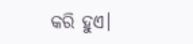କରି ହୁଏ।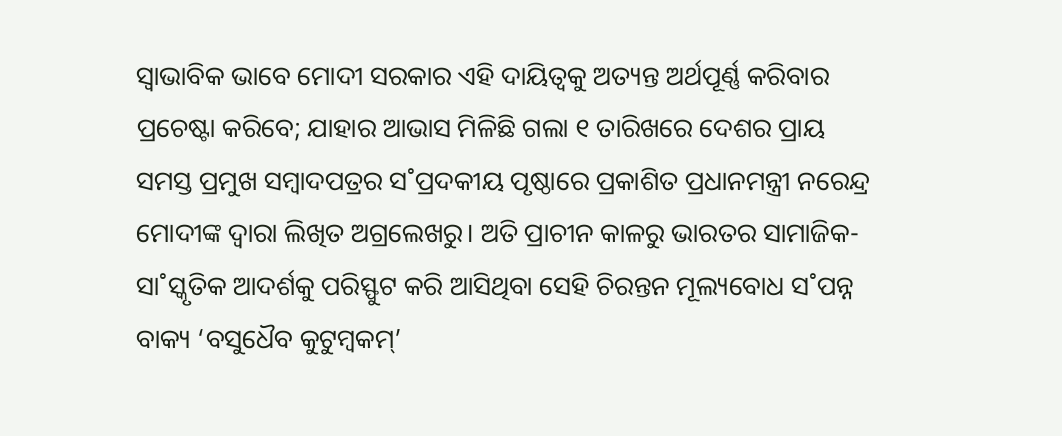ସ୍ବାଭାବିକ ଭାବେ ମୋଦୀ ସରକାର ଏହି ଦାୟିତ୍ବକୁ ଅତ୍ୟନ୍ତ ଅର୍ଥପୂର୍ଣ୍ଣ କରିବାର ପ୍ରଚେଷ୍ଟା କରିବେ; ଯାହାର ଆଭାସ ମିଳିଛି ଗଲା ୧ ତାରିଖରେ ଦେଶର ପ୍ରାୟ ସମସ୍ତ ପ୍ରମୁଖ ସମ୍ବାଦପତ୍ରର ସ˚ପ୍ରଦକୀୟ ପୃଷ୍ଠାରେ ପ୍ରକାଶିତ ପ୍ରଧାନମନ୍ତ୍ରୀ ନରେନ୍ଦ୍ର ମୋଦୀଙ୍କ ଦ୍ବାରା ଲିଖିତ ଅଗ୍ରଲେଖରୁ। ଅତି ପ୍ରାଚୀନ କାଳରୁ ଭାରତର ସାମାଜିକ-ସା˚ସ୍କୃତିକ ଆଦର୍ଶକୁ ପରିସ୍ଫୁଟ କରି ଆସିଥିବା ସେହି ଚିରନ୍ତନ ମୂଲ୍ୟବୋଧ ସ˚ପନ୍ନ ବାକ୍ୟ ‘ବସୁଧୈବ କୁଟୁମ୍ବକମ୍‌’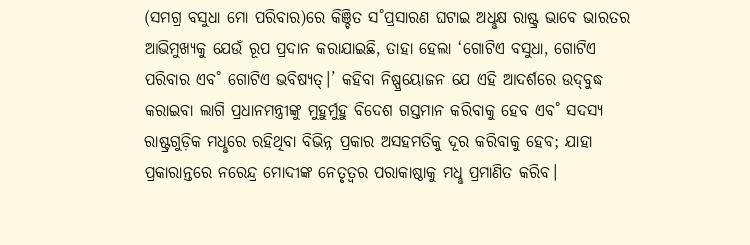(ସମଗ୍ର ବସୁଧା ମୋ ପରିବାର)ରେ କିଞ୍ଚିତ ସ˚ପ୍ରସାରଣ ଘଟାଇ ଅଧୢକ୍ଷ ରାଷ୍ଟ୍ର ଭାବେ ଭାରତର ଆଭିମୁଖ୍ୟକୁ ଯେଉଁ ରୂପ ପ୍ରଦାନ କରାଯାଇଛି, ତାହା ହେଲା ‘ଗୋଟିଏ ବସୁଧା, ଗୋଟିଏ ପରିବାର ଏବ˚ ଗୋଟିଏ ଭବିଷ୍ୟତ୍‌।’ କହିବା ନିଷ୍ପ୍ରୟୋଜନ ଯେ ଏହି ଆଦର୍ଶରେ ଉଦ୍‌ବୁଦ୍ଧ କରାଇବା ଲାଗି ପ୍ରଧାନମନ୍ତ୍ରୀଙ୍କୁ ମୁହୁର୍ମୁହୁ ବିଦେଶ ଗସ୍ତମାନ କରିବାକୁ ହେବ ଏବ˚ ସଦସ୍ୟ ରାଷ୍ଟ୍ରଗୁଡ଼ିକ ମଧୢରେ ରହିଥିବା ବିଭିନ୍ନ ପ୍ରକାର ଅସହମତିକୁ ଦୂର କରିବାକୁ ହେବ; ଯାହା ପ୍ରକାରାନ୍ତରେ ନରେନ୍ଦ୍ର ମୋଦୀଙ୍କ ନେତୃତ୍ବର ପରାକାଷ୍ଠାକୁ ମଧୢ ପ୍ରମାଣିତ କରିବ।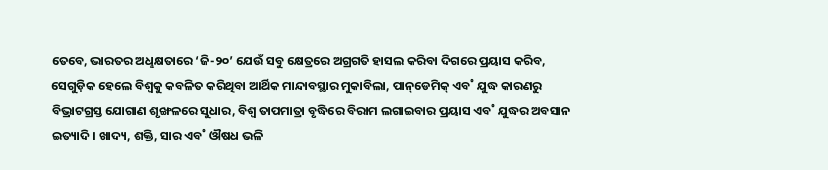ତେବେ, ଭାରତର ଅଧୢକ୍ଷତାରେ ‘ଜି-୨୦’ ଯେଉଁ ସବୁ କ୍ଷେତ୍ରରେ ଅଗ୍ରଗତି ହାସଲ କରିବା ଦିଗରେ ପ୍ରୟାସ କରିବ, ସେଗୁଡ଼ିକ ହେଲେ ବିଶ୍ବକୁ କବଳିତ କରିଥିବା ଆର୍ଥିକ ମାନ୍ଦାବସ୍ଥାର ମୁକାବିଲା, ପାନ୍‌ଡେମିକ୍‌ ଏବ˚ ଯୁଦ୍ଧ କାରଣରୁ ବିଭ୍ରାଟଗ୍ରସ୍ତ ଯୋଗାଣ ଶୃଙ୍ଖଳରେ ସୁଧାର, ବିଶ୍ବ ତାପମାତ୍ରା ବୃଦ୍ଧିରେ ବିରାମ ଲଗାଇବାର ପ୍ରୟାସ ଏବ˚ ଯୁଦ୍ଧର ଅବସାନ ଇତ୍ୟାଦି। ଖାଦ୍ୟ, ଶକ୍ତି, ସାର ଏବ˚ ଔଷଧ ଭଳି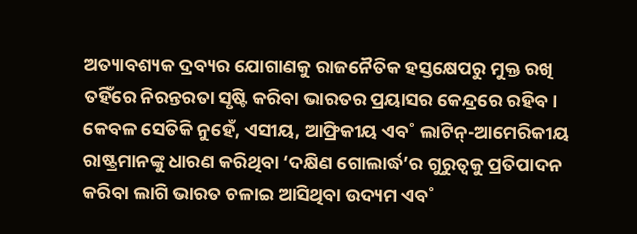ଅତ୍ୟାବଶ୍ୟକ ଦ୍ରବ୍ୟର ଯୋଗାଣକୁ ରାଜନୈତିକ ହସ୍ତକ୍ଷେପରୁ ମୁକ୍ତ ରଖି ତହିଁରେ ନିରନ୍ତରତା ସୃଷ୍ଟି କରିବା ଭାରତର ପ୍ରୟାସର କେନ୍ଦ୍ରରେ ରହିବ। କେବଳ ସେତିକି ନୁହେଁ, ଏସୀୟ, ଆଫ୍ରିକୀୟ ଏବ˚ ଲାଟିନ୍‌-ଆମେରିକୀୟ ରାଷ୍ଟ୍ରମାନଙ୍କୁ ଧାରଣ କରିଥିବା ‘ଦକ୍ଷିଣ ଗୋଲାର୍ଦ୍ଧ’ର ଗୁରୁତ୍ବକୁ ପ୍ରତିପାଦନ କରିବା ଲାଗି ଭାରତ ଚଳାଇ ଆସିଥିବା ଉଦ୍ୟମ ଏବ˚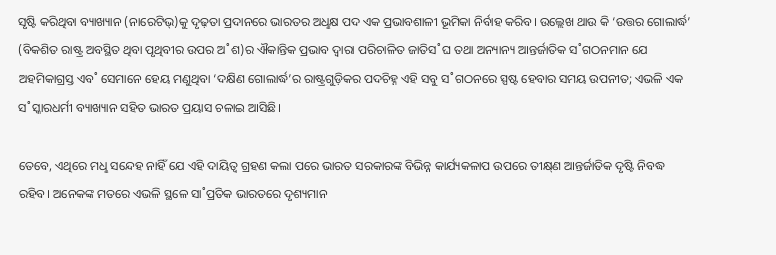ସୃଷ୍ଟି କରିଥିବା ବ୍ୟାଖ୍ୟାନ (ନାରେଟିଭ୍‌)କୁ ଦୃଢ଼ତା ପ୍ରଦାନରେ ଭାରତର ଅଧୢକ୍ଷ ପଦ ଏକ ପ୍ରଭାବଶାଳୀ ଭୂମିକା ନିର୍ବାହ କରିବ। ଉଲ୍ଲେଖ ଥାଉ କି ‘ଉତ୍ତର ଗୋଲାର୍ଦ୍ଧ’ (ବିକଶିତ ରାଷ୍ଟ୍ର ଅବସ୍ଥିତ ଥିବା ପୃଥିବୀର ଉପର ଅ˚ଶ)ର ଐକାନ୍ତିକ ପ୍ରଭାବ ଦ୍ବାରା ପରିଚାଳିତ ଜାତିସ˚ଘ ତଥା ଅନ୍ୟାନ୍ୟ ଆନ୍ତର୍ଜାତିକ ସ˚ଗଠନମାନ ଯେ ଅହମିକାଗ୍ରସ୍ତ ଏବ˚ ସେମାନେ ହେୟ ମଣୁଥିବା ‘ଦକ୍ଷିଣ ଗୋଲାର୍ଦ୍ଧ’ର ରାଷ୍ଟ୍ରଗୁଡ଼ିକର ପଦଚିହ୍ନ ଏହି ସବୁ ସ˚ଗଠନରେ ସ୍ପଷ୍ଟ ହେବାର ସମୟ ଉପନୀତ; ଏଭଳି ଏକ ସ˚ସ୍କାରଧର୍ମୀ ବ୍ୟାଖ୍ୟାନ ସହିତ ଭାରତ ପ୍ରୟାସ ଚଳାଇ ଆସିଛି।

ତେବେ, ଏଥିରେ ମଧୢ ସନ୍ଦେହ ନାହିଁ ଯେ ଏହି ଦାୟିତ୍ବ ଗ୍ରହଣ କଲା ପରେ ଭାରତ ସରକାରଙ୍କ ବିଭିନ୍ନ କାର୍ଯ୍ୟକଳାପ ଉପରେ ତୀକ୍ଷ୍‌ଣ ଆନ୍ତର୍ଜାତିକ ଦୃଷ୍ଟି ନିବଦ୍ଧ ରହିବ। ଅନେକଙ୍କ ମତରେ ଏଭଳି ସ୍ଥଳେ ସା˚ପ୍ରତିକ ଭାରତରେ ଦୃଶ୍ୟମାନ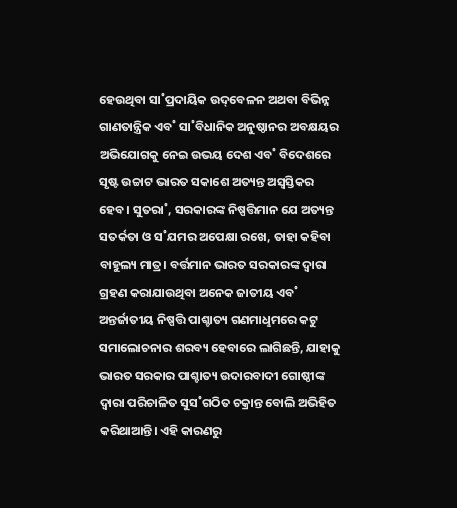ହେଉଥିବା ସା˚ପ୍ରଦାୟିକ ଉଦ୍‌ବେଳନ ଅଥବା ବିଭିନ୍ନ ଗାଣତାନ୍ତ୍ରିକ ଏବ˚ ସା˚ବିଧାନିକ ଅନୁଷ୍ଠାନର ଅବକ୍ଷୟର ଅଭିଯୋଗକୁ ନେଇ ଉଭୟ ଦେଶ ଏବ˚ ବିଦେଶରେ ସୃଷ୍ଟ ଉଚ୍ଚାଟ ଭାରତ ସକାଶେ ଅତ୍ୟନ୍ତ ଅସ୍ବସ୍ତିକର ହେବ। ସୁତରା˚, ସରକାରଙ୍କ ନିଷ୍ପତ୍ତିମାନ ଯେ ଅତ୍ୟନ୍ତ ସତର୍କତା ଓ ସ˚ଯମର ଅପେକ୍ଷା ରଖେ, ତାହା କହିବା ବାହୁଲ୍ୟ ମାତ୍ର। ବର୍ତ୍ତମାନ ଭାରତ ସରକାରଙ୍କ ଦ୍ବାରା ଗ୍ରହଣ କରାଯାଉଥିବା ଅନେକ ଜାତୀୟ ଏବ˚ ଅନ୍ତର୍ଜାତୀୟ ନିଷ୍ପତ୍ତି ପାଶ୍ଚାତ୍ୟ ଗଣମାଧୢମରେ କଟୁ ସମାଲୋଚନାର ଶରବ୍ୟ ହେବାରେ ଲାଗିଛନ୍ତି, ଯାହାକୁ ଭାରତ ସରକାର ପାଶ୍ଚାତ୍ୟ ଉଦାରବାଦୀ ଗୋଷ୍ଠୀଙ୍କ ଦ୍ବାରା ପରିଚାଳିତ ସୁସ˚ଗଠିତ ଚକ୍ରାନ୍ତ ବୋଲି ଅଭିହିତ କରିଥାଆନ୍ତି। ଏହି କାରଣରୁ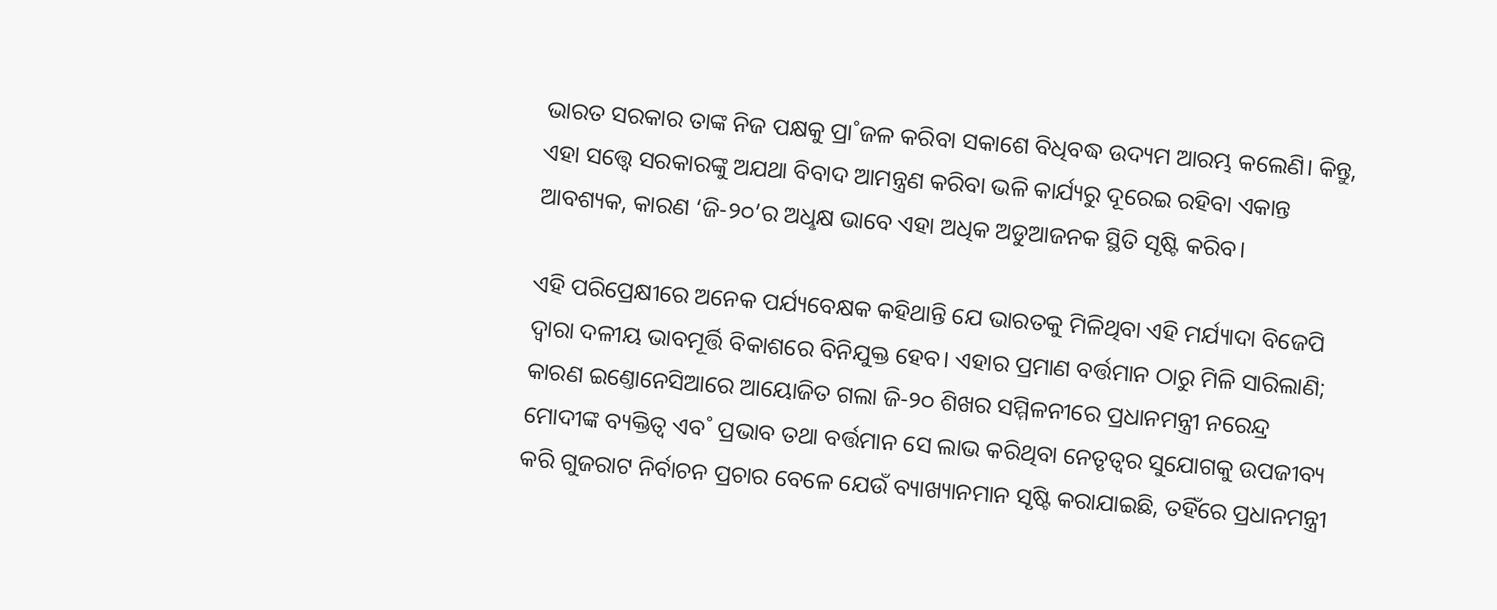ଭାରତ ସରକାର ତାଙ୍କ ନିଜ ପକ୍ଷକୁ ପ୍ରା˚ଜଳ କରିବା ସକାଶେ ବିଧିବଦ୍ଧ ଉଦ୍ୟମ ଆରମ୍ଭ କଲେଣି। କିନ୍ତୁ, ଏହା ସତ୍ତ୍ବେ ସରକାରଙ୍କୁ ଅଯଥା ବିବାଦ ଆମନ୍ତ୍ରଣ କରିବା ଭଳି କାର୍ଯ୍ୟରୁ ଦୂରେଇ ରହିବା ଏକାନ୍ତ ଆବଶ୍ୟକ, କାରଣ ‘ଜି-୨୦’ର ଅଧୢକ୍ଷ ଭାବେ ଏହା ଅଧିକ ଅଡୁଆଜନକ ସ୍ଥିତି ସୃଷ୍ଟି କରିବ।

ଏହି ପରିପ୍ରେକ୍ଷୀରେ ଅନେକ ପର୍ଯ୍ୟବେକ୍ଷକ କହିଥାନ୍ତି ଯେ ଭାରତକୁ ମିଳିଥିବା ଏହି ମର୍ଯ୍ୟାଦା ବିଜେପି ଦ୍ବାରା ଦଳୀୟ ଭାବମୂର୍ତ୍ତି ବିକାଶରେ ବିନିଯୁକ୍ତ ହେବ। ଏହାର ପ୍ରମାଣ ବର୍ତ୍ତମାନ ଠାରୁ ମିଳି ସାରିଲାଣି; କାରଣ ଇଣ୍ତୋନେସିଆରେ ଆୟୋଜିତ ଗଲା ଜି-୨୦ ଶିଖର ସମ୍ମିଳନୀରେ ପ୍ରଧାନମନ୍ତ୍ରୀ ନରେନ୍ଦ୍ର ମୋଦୀଙ୍କ ବ୍ୟକ୍ତିତ୍ବ ଏବ˚ ପ୍ରଭାବ ତଥା ବର୍ତ୍ତମାନ ସେ ଲାଭ କରିଥିବା ନେତୃତ୍ବର ସୁଯୋଗକୁ ଉପଜୀବ୍ୟ କରି ଗୁଜରାଟ ନିର୍ବାଚନ ପ୍ରଚାର ବେଳେ ଯେଉଁ ବ୍ୟାଖ୍ୟାନମାନ ସୃଷ୍ଟି କରାଯାଇଛି, ତହିଁରେ ପ୍ରଧାନମନ୍ତ୍ରୀ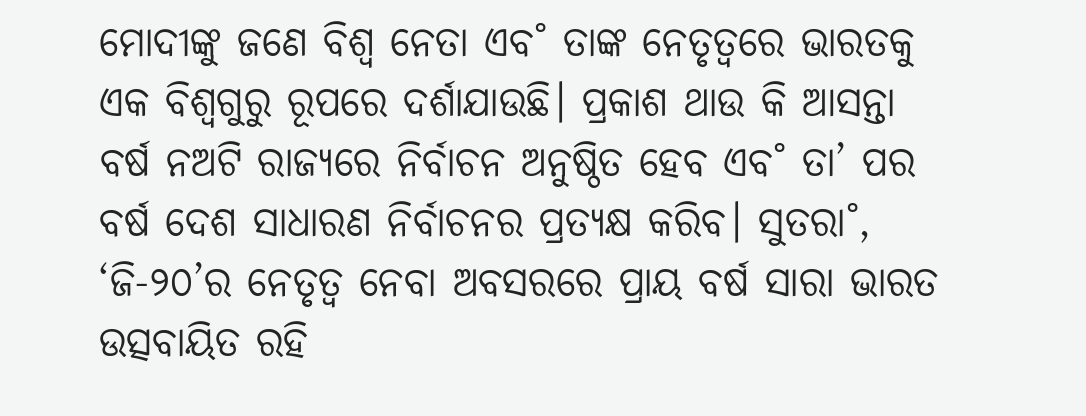ମୋଦୀଙ୍କୁ ଜଣେ ବିଶ୍ବ ନେତା ଏବ˚ ତାଙ୍କ ନେତୃତ୍ବରେ ଭାରତକୁ ଏକ ବିଶ୍ବଗୁରୁ ରୂପରେ ଦର୍ଶାଯାଉଛି। ପ୍ରକାଶ ଥାଉ କି ଆସନ୍ତା ବର୍ଷ ନଅଟି ରାଜ୍ୟରେ ନିର୍ବାଚନ ଅନୁଷ୍ଠିତ ହେବ ଏବ˚ ତା’ ପର ବର୍ଷ ଦେଶ ସାଧାରଣ ନିର୍ବାଚନର ପ୍ରତ୍ୟକ୍ଷ କରିବ। ସୁତରା˚, ‘ଜି-୨୦’ର ନେତୃତ୍ବ ନେବା ଅବସରରେ ପ୍ରାୟ ବର୍ଷ ସାରା ଭାରତ ଉତ୍ସବାୟିତ ରହି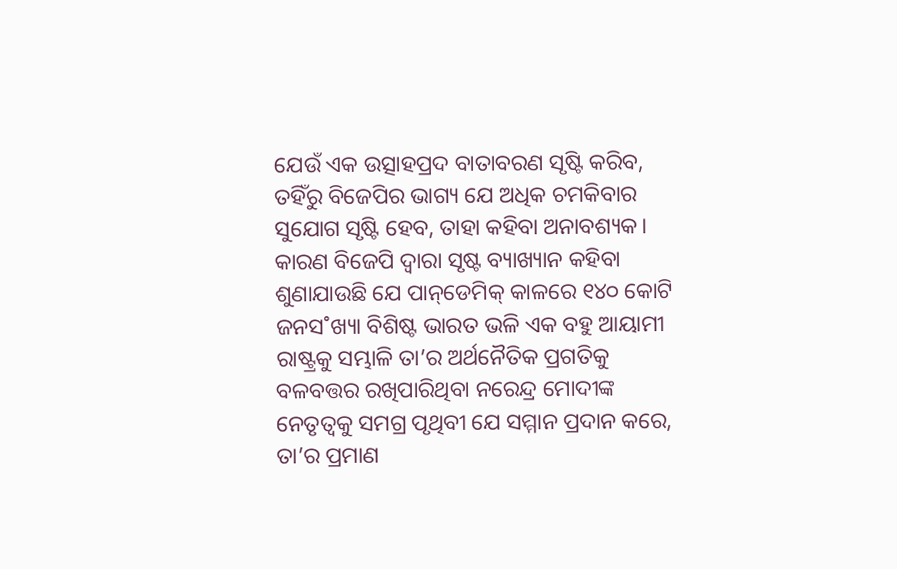ଯେଉଁ ଏକ ଉତ୍ସାହପ୍ରଦ ବାତାବରଣ ସୃଷ୍ଟି କରିବ, ତହିଁରୁ ବିଜେପିର ଭାଗ୍ୟ ଯେ ଅଧିକ ଚମକିବାର ସୁଯୋଗ ସୃଷ୍ଟି ହେବ, ତାହା କହିବା ଅନାବଶ୍ୟକ। କାରଣ ବିଜେପି ଦ୍ବାରା ସୃଷ୍ଟ ବ୍ୟାଖ୍ୟାନ କହିବା ଶୁଣାଯାଉଛି ଯେ ପାନ୍‌ଡେମିକ୍‌ କାଳରେ ୧୪୦ କୋଟି ଜନସ˚ଖ୍ୟା ବିଶିଷ୍ଟ ଭାରତ ଭଳି ଏକ ବହୁ ଆୟାମୀ ରାଷ୍ଟ୍ରକୁ ସମ୍ଭାଳି ତା’ର ଅର୍ଥନୈତିକ ପ୍ରଗତିକୁ ବଳବତ୍ତର ରଖିପାରିଥିବା ନରେନ୍ଦ୍ର ମୋଦୀଙ୍କ ନେତୃତ୍ବକୁ ସମଗ୍ର ପୃଥିବୀ ଯେ ସମ୍ମାନ ପ୍ରଦାନ କରେ, ତା’ର ପ୍ରମାଣ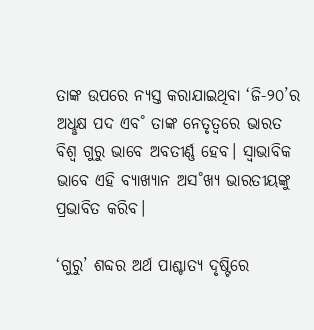ତାଙ୍କ ଉପରେ ନ୍ୟସ୍ତ କରାଯାଇଥିବା ‘ଜି-୨୦’ର ଅଧୢକ୍ଷ ପଦ ଏବ˚ ତାଙ୍କ ନେତୃତ୍ବରେ ଭାରତ ବିଶ୍ବ ଗୁରୁ ଭାବେ ଅବତୀର୍ଣ୍ଣ ହେବ। ସ୍ବାଭାବିକ ଭାବେ ଏହି ବ୍ୟାଖ୍ୟାନ ଅସ˚ଖ୍ୟ ଭାରତୀୟଙ୍କୁ ପ୍ରଭାବିତ କରିବ।

‘ଗୁରୁ’ ଶବ୍ଦର ଅର୍ଥ ପାଶ୍ଚାତ୍ୟ ଦୃଷ୍ଟିରେ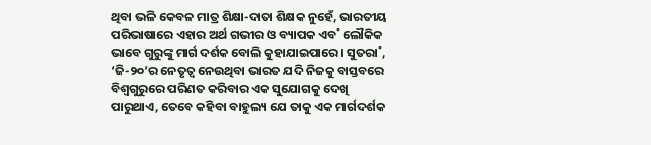ଥିବା ଭଳି କେବଳ ମାତ୍ର ଶିକ୍ଷା-ଦାତା ଶିକ୍ଷକ ନୁହେଁ, ଭାରତୀୟ ପରିଭାଷାରେ ଏହାର ଅର୍ଥ ଗଭୀର ଓ ବ୍ୟାପକ ଏବ˚ ଲୌକିକ ଭାବେ ଗୁରୁଙ୍କୁ ମାର୍ଗ ଦର୍ଶକ ବୋଲି କୁହାଯାଇପାରେ। ସୁତରା˚, ‘ଜି-୨୦’ର ନେତୃତ୍ବ ନେଉଥିବା ଭାରତ ଯଦି ନିଜକୁ ବାସ୍ତବରେ ବିଶ୍ବଗୁରୁରେ ପରିଣତ କରିବାର ଏକ ସୁଯୋଗକୁ ଦେଖି ପାରୁଥାଏ, ତେବେ କହିବା ବାହୁଲ୍ୟ ଯେ ତାକୁ ଏକ ମାର୍ଗଦର୍ଶକ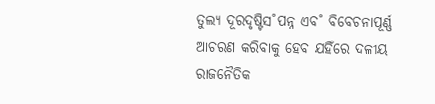ତୁଲ୍ୟ ଦୂରଦୃଷ୍ଟିସ˚ପନ୍ନ ଏବ˚ ବିବେଚନାପୂର୍ଣ୍ଣ ଆଚରଣ କରିବାକୁ ହେବ ଯହିଁରେ ଦଳୀୟ ରାଜନୈତିକ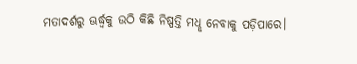ମତାଦର୍ଶରୁ ଊର୍ଦ୍ଧ୍ବକୁ ଉଠି କିଛି ନିଷ୍ପତ୍ତି ମଧୢ ନେବାକୁ ପଡ଼ିପାରେ।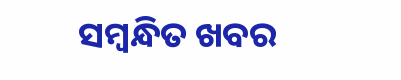ସମ୍ବନ୍ଧିତ ଖବର